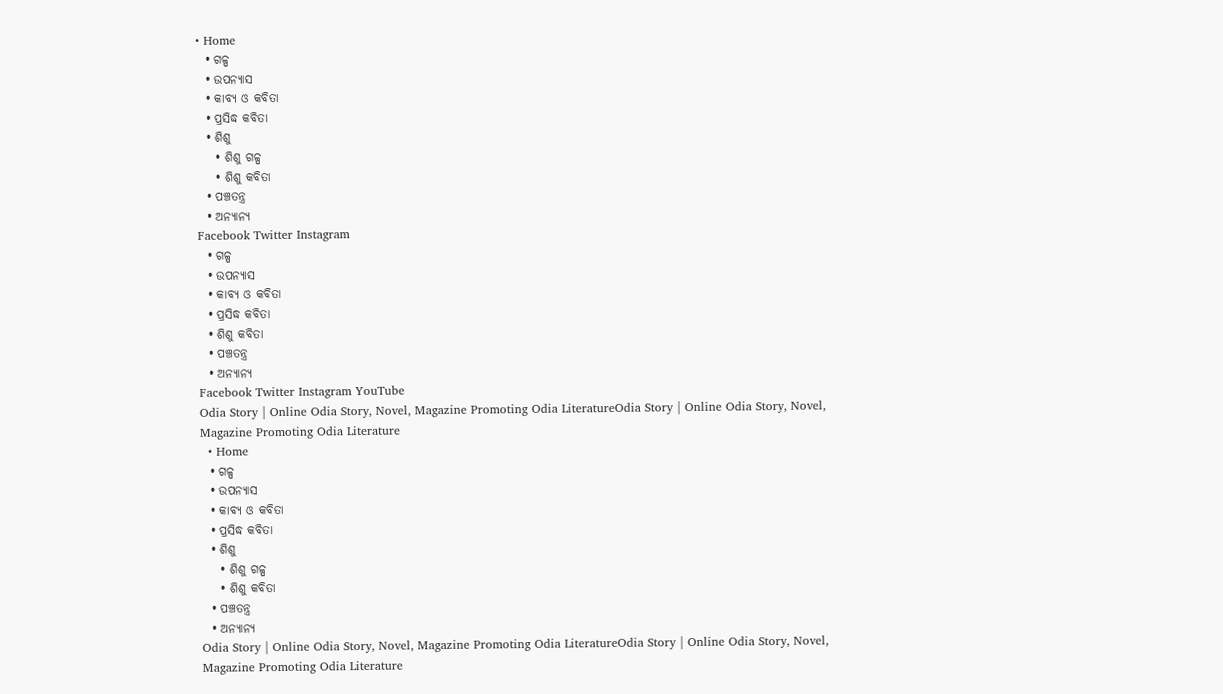• Home
  • ଗଳ୍ପ
  • ଉପନ୍ୟାସ
  • କାବ୍ୟ ଓ କବିତା
  • ପ୍ରସିଦ୍ଧ କବିତା
  • ଶିଶୁ
    • ଶିଶୁ ଗଳ୍ପ
    • ଶିଶୁ କବିତା
  • ପଞ୍ଚତନ୍ତ୍ର
  • ଅନ୍ୟାନ୍ୟ
Facebook Twitter Instagram
  • ଗଳ୍ପ
  • ଉପନ୍ୟାସ
  • କାବ୍ୟ ଓ କବିତା
  • ପ୍ରସିଦ୍ଧ କବିତା
  • ଶିଶୁ କବିତା
  • ପଞ୍ଚତନ୍ତ୍ର
  • ଅନ୍ୟାନ୍ୟ
Facebook Twitter Instagram YouTube
Odia Story | Online Odia Story, Novel, Magazine Promoting Odia LiteratureOdia Story | Online Odia Story, Novel, Magazine Promoting Odia Literature
  • Home
  • ଗଳ୍ପ
  • ଉପନ୍ୟାସ
  • କାବ୍ୟ ଓ କବିତା
  • ପ୍ରସିଦ୍ଧ କବିତା
  • ଶିଶୁ
    • ଶିଶୁ ଗଳ୍ପ
    • ଶିଶୁ କବିତା
  • ପଞ୍ଚତନ୍ତ୍ର
  • ଅନ୍ୟାନ୍ୟ
Odia Story | Online Odia Story, Novel, Magazine Promoting Odia LiteratureOdia Story | Online Odia Story, Novel, Magazine Promoting Odia Literature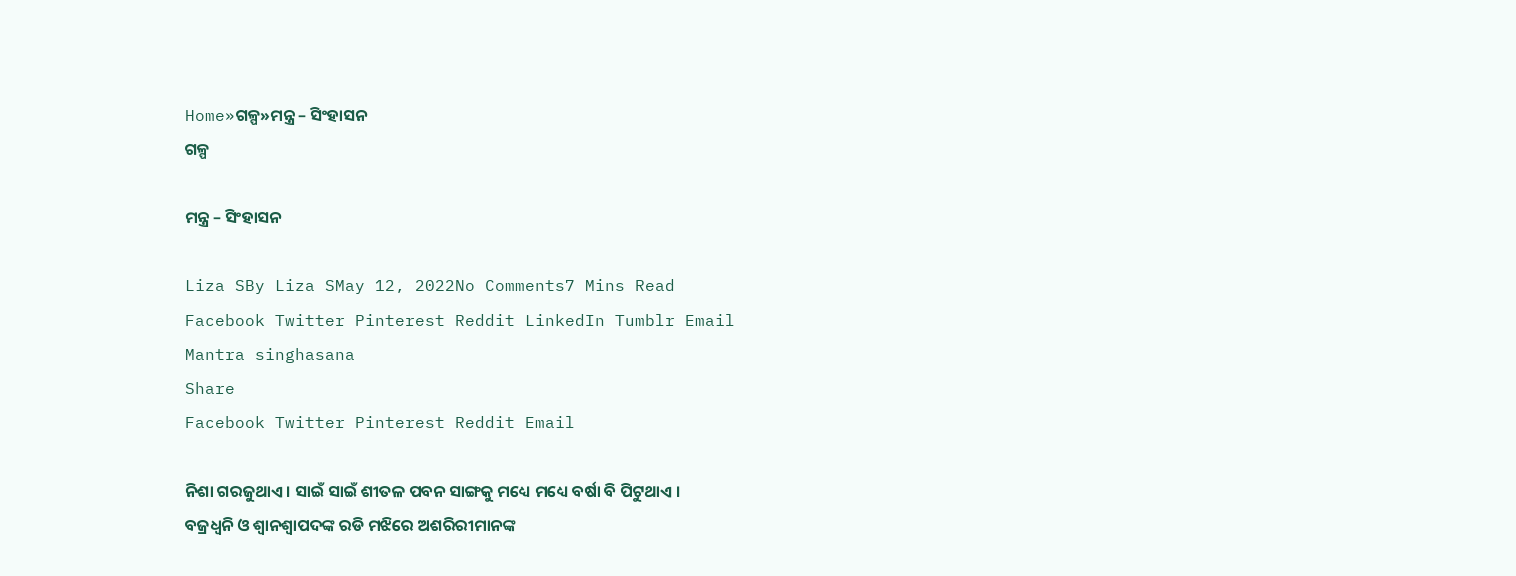Home»ଗଳ୍ପ»ମନ୍ତ୍ର – ସିଂହାସନ
ଗଳ୍ପ

ମନ୍ତ୍ର – ସିଂହାସନ

Liza SBy Liza SMay 12, 2022No Comments7 Mins Read
Facebook Twitter Pinterest Reddit LinkedIn Tumblr Email
Mantra singhasana
Share
Facebook Twitter Pinterest Reddit Email

ନିଶା ଗରଜୁଥାଏ । ସାଇଁ ସାଇଁ ଶୀତଳ ପବନ ସାଙ୍ଗକୁ ମଧ୍ୟେ ମଧ୍ୟେ ବର୍ଷା ବି ପିଟୁଥାଏ । ବଜ୍ରଧ୍ୱନି ଓ ଶ୍ୱାନଶ୍ୱାପଦଙ୍କ ରଡି ମଝିରେ ଅଶରିରୀମାନଙ୍କ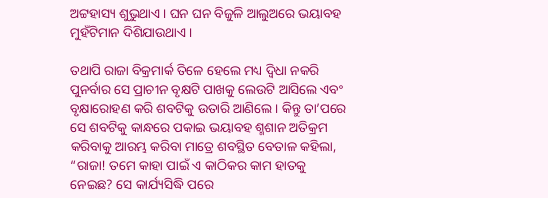ଅଟ୍ଟହାସ୍ୟ ଶୁଭୁଥାଏ । ଘନ ଘନ ବିଜୁଳି ଆଲୁଅରେ ଭୟାବହ ମୁହଁଟିମାନ ଦିଶିଯାଉଥାଏ ।

ତଥାପି ରାଜା ବିକ୍ରମାର୍କ ତିଳେ ହେଲେ ମଧ୍ୟ ଦ୍ୱିଧା ନକରି ପୁନର୍ବାର ସେ ପ୍ରାଚୀନ ବୃକ୍ଷଟି ପାଖକୁ ଲେଉଟି ଆସିଲେ ଏବଂ ବୃକ୍ଷାରୋହଣ କରି ଶବଟିକୁ ଉତାରି ଆଣିଲେ । କିନ୍ତୁ ତା’ପରେ ସେ ଶବଟିକୁ କାନ୍ଧରେ ପକାଇ ଭୟାବହ ଶ୍ମଶାନ ଅତିକ୍ରମ କରିବାକୁ ଆରମ୍ଭ କରିବା ମାତ୍ରେ ଶବସ୍ଥିତ ବେତାଳ କହିଲା, “ରାଜା! ତମେ କାହା ପାଇଁ ଏ କାଠିକର କାମ ହାତକୁ ନେଇଛ? ସେ କାର୍ଯ୍ୟସିଦ୍ଧି ପରେ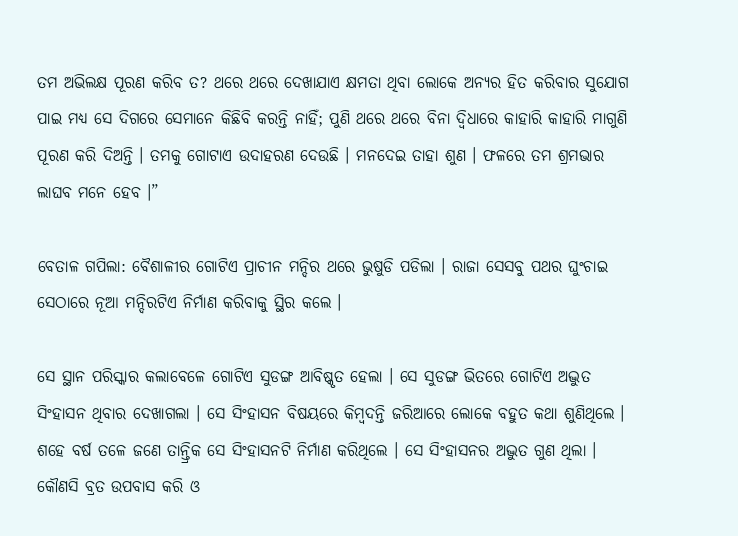ତମ ଅଭିଲକ୍ଷ ପୂରଣ କରିବ ତ? ଥରେ ଥରେ ଦେଖାଯାଏ କ୍ଷମତା ଥିବା ଲୋକେ ଅନ୍ୟର ହିତ କରିବାର ସୁଯୋଗ ପାଇ ମଧ୍ୟ ସେ ଦିଗରେ ସେମାନେ କିଛିବି କରନ୍ତି ନାହିଁ; ପୁଣି ଥରେ ଥରେ ବିନା ଦ୍ୱିଧାରେ କାହାରି କାହାରି ମାଗୁଣି ପୂରଣ କରି ଦିଅନ୍ତି । ତମକୁ ଗୋଟାଏ ଉଦାହରଣ ଦେଉଛି । ମନଦେଇ ତାହା ଶୁଣ । ଫଳରେ ତମ ଶ୍ରମଭାର ଲାଘବ ମନେ ହେବ ।”

ବେତାଳ ଗପିଲା: ବୈଶାଳୀର ଗୋଟିଏ ପ୍ରାଚୀନ ମନ୍ଦିର ଥରେ ଭୁଷୁଡି ପଡିଲା । ରାଜା ସେସବୁ ପଥର ଘୁଂଚାଇ ସେଠାରେ ନୂଆ ମନ୍ଦିରଟିଏ ନିର୍ମାଣ କରିବାକୁ ସ୍ଥିର କଲେ ।

ସେ ସ୍ଥାନ ପରିସ୍କାର କଲାବେଳେ ଗୋଟିଏ ସୁଡଙ୍ଗ ଆବିଷ୍କୃତ ହେଲା । ସେ ସୁଡଙ୍ଗ ଭିତରେ ଗୋଟିଏ ଅଦ୍ଭୁତ ସିଂହାସନ ଥିବାର ଦେଖାଗଲା । ସେ ସିଂହାସନ ବିଷୟରେ କିମ୍ବଦନ୍ତି ଜରିଆରେ ଲୋକେ ବହୁତ କଥା ଶୁଣିଥିଲେ । ଶହେ ବର୍ଷ ତଳେ ଜଣେ ତାନ୍ତ୍ରିକ ସେ ସିଂହାସନଟି ନିର୍ମାଣ କରିଥିଲେ । ସେ ସିଂହାସନର ଅଦ୍ଭୁତ ଗୁଣ ଥିଲା । କୌଣସି ବ୍ରତ ଉପବାସ କରି ଓ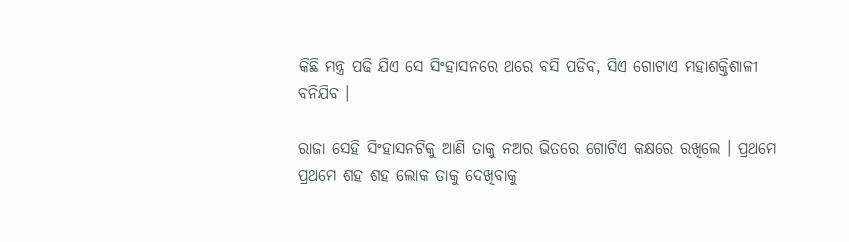କିଛି ମନ୍ତ୍ର ପଢି ଯିଏ ସେ ସିଂହାସନରେ ଥରେ ବସି ପଡିବ, ସିଏ ଗୋଟାଏ ମହାଶକ୍ତିଶାଳୀ ବନିଯିବ ।

ରାଜା ସେହି ସିଂହାସନଟିକୁ ଆଣି ତାକୁ ନଅର ଭିତରେ ଗୋଟିଏ କକ୍ଷରେ ରଖିଲେ । ପ୍ରଥମେ ପ୍ରଥମେ ଶହ ଶହ ଲୋକ ତାକୁ ଦେଖିବାକୁ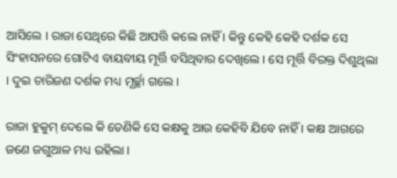ଆସିଲେ । ରାଜା ସେଥିରେ କିଛି ଆପତ୍ତି କଲେ ନାହିଁ । କିନ୍ତୁ କେହି କେହି ଦର୍ଶକ ସେ ସିଂହାସନରେ ଗୋଟିଏ ବାୟବୀୟ ମୂର୍ତ୍ତି ବସିଥିବାର ଦେଖିଲେ । ସେ ମୂର୍ତ୍ତି ବିରକ୍ତ ଦିଶୁଥିଲା । ଦୁଇ ଚାରିଜଣ ଦର୍ଶକ ମଧ୍ୟ ମୂର୍ଚ୍ଛା ଗଲେ ।

ରାଜା ହୁକୁମ୍ ଦେଲେ କି ତେଣିକି ସେ କକ୍ଷକୁ ଆଉ କେହିବି ଯିବେ ନାହିଁ । କକ୍ଷ ଆଗରେ ଜଣେ ଜଗୁଆଳ ମଧ୍ୟ ରହିଲା ।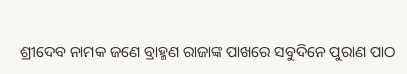ଶ୍ରୀଦେବ ନାମକ ଜଣେ ବ୍ରାହ୍ମଣ ରାଜାଙ୍କ ପାଖରେ ସବୁଦିନେ ପୁରାଣ ପାଠ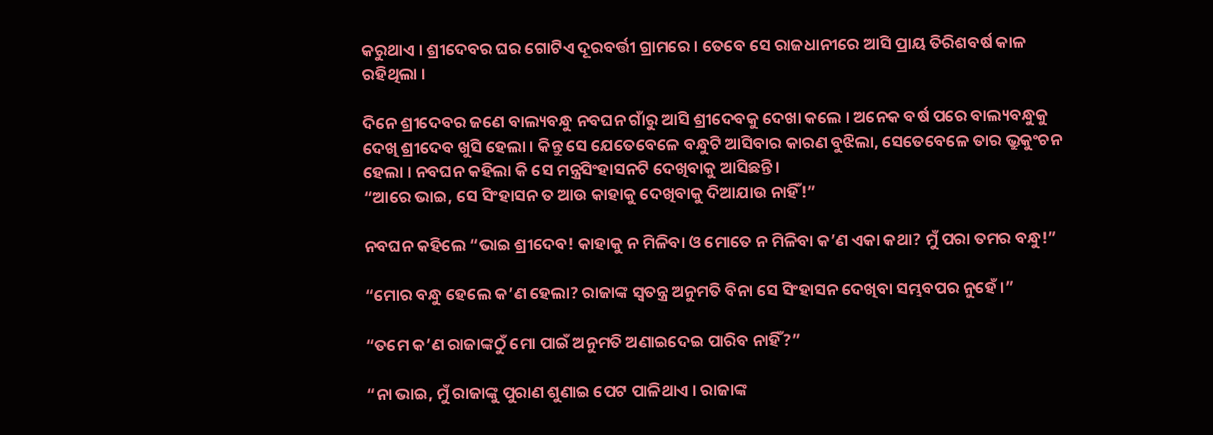କରୁଥାଏ । ଶ୍ରୀଦେବର ଘର ଗୋଟିଏ ଦୂରବର୍ତ୍ତୀ ଗ୍ରାମରେ । ତେବେ ସେ ରାଜଧାନୀରେ ଆସି ପ୍ରାୟ ତିରିଶବର୍ଷ କାଳ ରହିଥିଲା ।

ଦିନେ ଶ୍ରୀଦେବର ଜଣେ ବାଲ୍ୟବନ୍ଧୁ ନବଘନ ଗାଁରୁ ଆସି ଶ୍ରୀଦେବକୁ ଦେଖା କଲେ । ଅନେକ ବର୍ଷ ପରେ ବାଲ୍ୟବନ୍ଧୁକୁ ଦେଖି ଶ୍ରୀଦେବ ଖୁସି ହେଲା । କିନ୍ତୁ ସେ ଯେତେବେଳେ ବନ୍ଧୁଟି ଆସିବାର କାରଣ ବୁଝିଲା, ସେତେବେଳେ ତାର ଭ୍ରୁକୁଂଚନ ହେଲା । ନବଘନ କହିଲା କି ସେ ମନ୍ତ୍ରସିଂହାସନଟି ଦେଖିବାକୁ ଆସିଛନ୍ତି ।
“ଆରେ ଭାଇ, ସେ ସିଂହାସନ ତ ଆଉ କାହାକୁ ଦେଖିବାକୁ ଦିଆଯାଉ ନାହିଁ!”

ନବଘନ କହିଲେ “ଭାଇ ଶ୍ରୀଦେବ! କାହାକୁ ନ ମିଳିବା ଓ ମୋତେ ନ ମିଳିବା କ’ଣ ଏକା କଥା? ମୁଁ ପରା ତମର ବନ୍ଧୁ!”

“ମୋର ବନ୍ଧୁ ହେଲେ କ’ଣ ହେଲା? ରାଜାଙ୍କ ସ୍ୱତନ୍ତ୍ର ଅନୁମତି ବିନା ସେ ସିଂହାସନ ଦେଖିବା ସମ୍ଭବପର ନୁହେଁ ।”

“ତମେ କ’ଣ ରାଜାଙ୍କଠୁଁ ମୋ ପାଇଁ ଅନୁମତି ଅଣାଇଦେଇ ପାରିବ ନାହିଁ?”

“ନା ଭାଇ, ମୁଁ ରାଜାଙ୍କୁ ପୁରାଣ ଶୁଣାଇ ପେଟ ପାଳିଥାଏ । ରାଜାଙ୍କ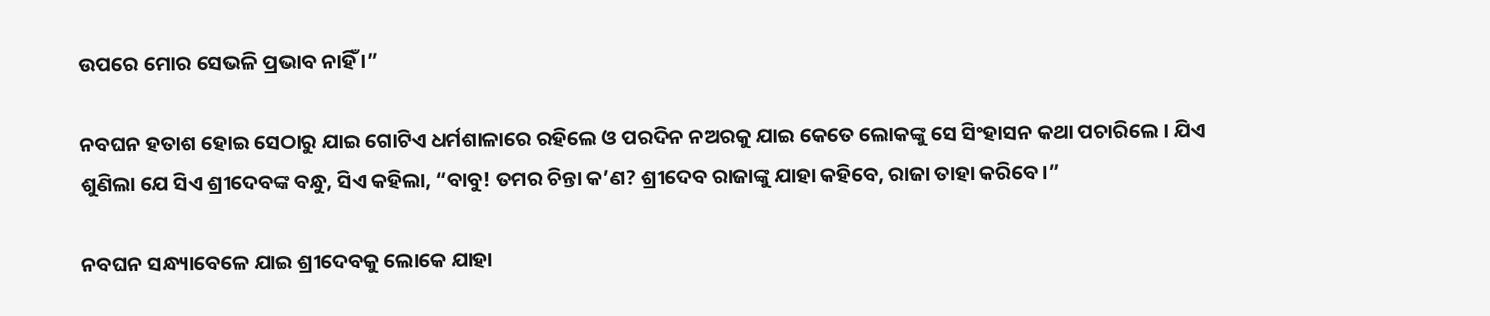ଉପରେ ମୋର ସେଭଳି ପ୍ରଭାବ ନାହିଁ ।”

ନବଘନ ହତାଶ ହୋଇ ସେଠାରୁ ଯାଇ ଗୋଟିଏ ଧର୍ମଶାଳାରେ ରହିଲେ ଓ ପରଦିନ ନଅରକୁ ଯାଇ କେତେ ଲୋକଙ୍କୁ ସେ ସିଂହାସନ କଥା ପଚାରିଲେ । ଯିଏ ଶୁଣିଲା ଯେ ସିଏ ଶ୍ରୀଦେବଙ୍କ ବନ୍ଧୁ, ସିଏ କହିଲା, “ବାବୁ! ତମର ଚିନ୍ତା କ’ଣ? ଶ୍ରୀଦେବ ରାଜାଙ୍କୁ ଯାହା କହିବେ, ରାଜା ତାହା କରିବେ ।”

ନବଘନ ସନ୍ଧ୍ୟାବେଳେ ଯାଇ ଶ୍ରୀଦେବକୁ ଲୋକେ ଯାହା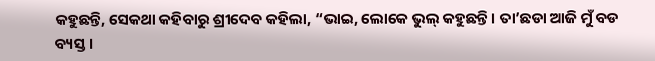କହୁଛନ୍ତି, ସେକଥା କହିବାରୁ ଶ୍ରୀଦେବ କହିଲା, “ଭାଇ, ଲୋକେ ଭୁଲ୍ କହୁଛନ୍ତି । ତା’ଛଡା ଆଜି ମୁଁ ବଡ ବ୍ୟସ୍ତ ।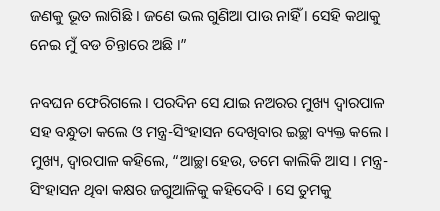ଜଣକୁ ଭୂତ ଲାଗିଛି । ଜଣେ ଭଲ ଗୁଣିଆ ପାଉ ନାହିଁ । ସେହି କଥାକୁ ନେଇ ମୁଁ ବଡ ଚିନ୍ତାରେ ଅଛି ।”

ନବଘନ ଫେରିଗଲେ । ପରଦିନ ସେ ଯାଇ ନଅରର ମୁଖ୍ୟ ଦ୍ୱାରପାଳ ସହ ବନ୍ଧୁତା କଲେ ଓ ମନ୍ତ୍ର-ସିଂହାସନ ଦେଖିବାର ଇଚ୍ଛା ବ୍ୟକ୍ତ କଲେ । ମୁଖ୍ୟ, ଦ୍ୱାରପାଳ କହିଲେ, “ଆଚ୍ଛା ହେଉ, ତମେ କାଲିକି ଆସ । ମନ୍ତ୍ର-ସିଂହାସନ ଥିବା କକ୍ଷର ଜଗୁଆଳିକୁ କହିଦେବି । ସେ ତୁମକୁ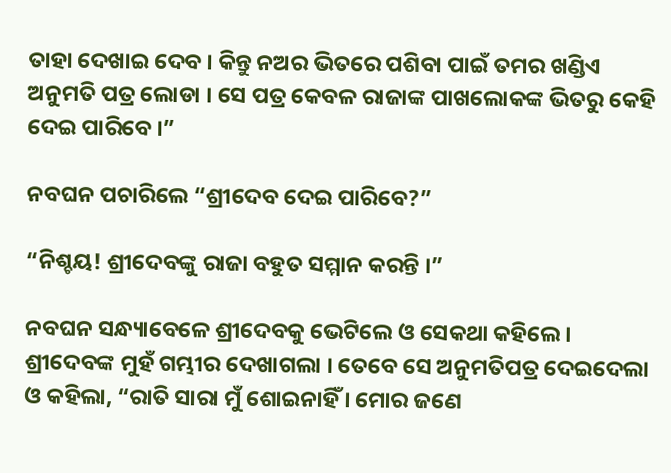ତାହା ଦେଖାଇ ଦେବ । କିନ୍ତୁ ନଅର ଭିତରେ ପଶିବା ପାଇଁ ତମର ଖଣ୍ଡିଏ ଅନୁମତି ପତ୍ର ଲୋଡା । ସେ ପତ୍ର କେବଳ ରାଜାଙ୍କ ପାଖଲୋକଙ୍କ ଭିତରୁ କେହି ଦେଇ ପାରିବେ ।”

ନବଘନ ପଚାରିଲେ “ଶ୍ରୀଦେବ ଦେଇ ପାରିବେ?”

“ନିଶ୍ଚୟ! ଶ୍ରୀଦେବଙ୍କୁ ରାଜା ବହୁତ ସମ୍ମାନ କରନ୍ତି ।”

ନବଘନ ସନ୍ଧ୍ୟାବେଳେ ଶ୍ରୀଦେବକୁ ଭେଟିଲେ ଓ ସେକଥା କହିଲେ । ଶ୍ରୀଦେବଙ୍କ ମୁହଁ ଗମ୍ଭୀର ଦେଖାଗଲା । ତେବେ ସେ ଅନୁମତିପତ୍ର ଦେଇଦେଲା ଓ କହିଲା, “ରାତି ସାରା ମୁଁ ଶୋଇନାହିଁ । ମୋର ଜଣେ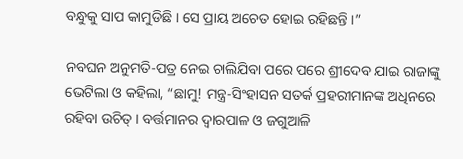ବନ୍ଧୁକୁ ସାପ କାମୁଡିଛି । ସେ ପ୍ରାୟ ଅଚେତ ହୋଇ ରହିଛନ୍ତି ।”

ନବଘନ ଅନୁମତି-ପତ୍ର ନେଇ ଚାଲିଯିବା ପରେ ପରେ ଶ୍ରୀଦେବ ଯାଇ ରାଜାଙ୍କୁ ଭେଟିଲା ଓ କହିଲା, “ଛାମୁ! ମନ୍ତ୍ର-ସିଂହାସନ ସତର୍କ ପ୍ରହରୀମାନଙ୍କ ଅଧିନରେ ରହିବା ଉଚିତ୍ । ବର୍ତ୍ତମାନର ଦ୍ୱାରପାଳ ଓ ଜଗୁଆଳି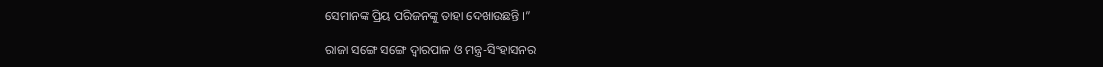ସେମାନଙ୍କ ପ୍ରିୟ ପରିଜନଙ୍କୁ ତାହା ଦେଖାଉଛନ୍ତି ।”

ରାଜା ସଙ୍ଗେ ସଙ୍ଗେ ଦ୍ୱାରପାଳ ଓ ମନ୍ତ୍ର-ସିଂହାସନର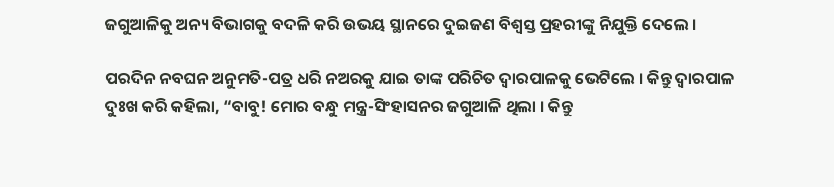ଜଗୁଆଳିକୁ ଅନ୍ୟ ବିଭାଗକୁ ବଦଳି କରି ଉଭୟ ସ୍ଥାନରେ ଦୁଇଜଣ ବିଶ୍ୱସ୍ତ ପ୍ରହରୀଙ୍କୁ ନିଯୁକ୍ତି ଦେଲେ ।

ପରଦିନ ନବଘନ ଅନୁମତି-ପତ୍ର ଧରି ନଅରକୁ ଯାଇ ତାଙ୍କ ପରିଚିତ ଦ୍ୱାରପାଳକୁ ଭେଟିଲେ । କିନ୍ତୁ ଦ୍ୱାରପାଳ ଦୁଃଖ କରି କହିଲା, “ବାବୁ! ମୋର ବନ୍ଧୁ ମନ୍ତ୍ର-ସିଂହାସନର ଜଗୁଆଳି ଥିଲା । କିନ୍ତୁ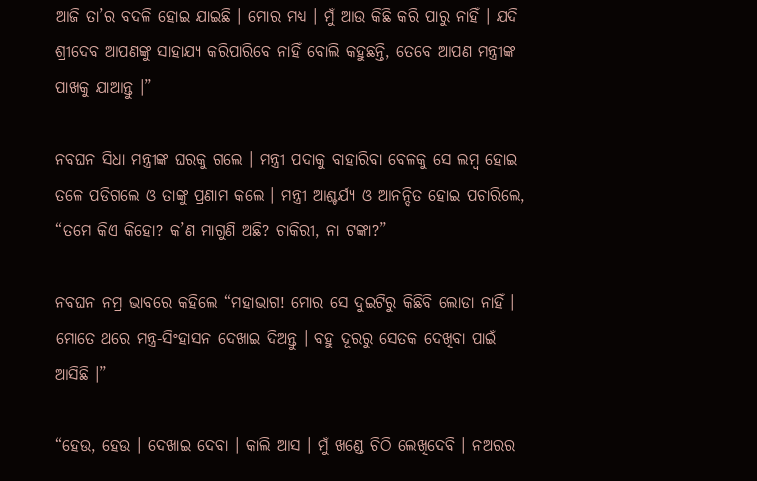ଆଜି ତା’ର ବଦଳି ହୋଇ ଯାଇଛି । ମୋର ମଧ୍ୟ । ମୁଁ ଆଉ କିଛି କରି ପାରୁ ନାହିଁ । ଯଦି ଶ୍ରୀଦେବ ଆପଣଙ୍କୁ ସାହାଯ୍ୟ କରିପାରିବେ ନାହିଁ ବୋଲି କହୁଛନ୍ତି, ତେବେ ଆପଣ ମନ୍ତ୍ରୀଙ୍କ ପାଖକୁ ଯାଆନ୍ତୁ ।”

ନବଘନ ସିଧା ମନ୍ତ୍ରୀଙ୍କ ଘରକୁ ଗଲେ । ମନ୍ତ୍ରୀ ପଦାକୁ ବାହାରିବା ବେଳକୁ ସେ ଲମ୍ବ ହୋଇ ତଳେ ପଡିଗଲେ ଓ ତାଙ୍କୁ ପ୍ରଣାମ କଲେ । ମନ୍ତ୍ରୀ ଆଶ୍ଚର୍ଯ୍ୟ ଓ ଆନନ୍ଦିତ ହୋଇ ପଚାରିଲେ, “ତମେ କିଏ କିହୋ? କ’ଣ ମାଗୁଣି ଅଛି? ଚାକିରୀ, ନା ଟଙ୍କା?”

ନବଘନ ନମ୍ର ଭାବରେ କହିଲେ “ମହାଭାଗ! ମୋର ସେ ଦୁଇଟିରୁ କିଛିବି ଲୋଡା ନାହିଁ । ମୋତେ ଥରେ ମନ୍ତ୍ର-ସିଂହାସନ ଦେଖାଇ ଦିଅନ୍ତୁ । ବହୁ ଦୂରରୁ ସେତକ ଦେଖିବା ପାଇଁ ଆସିଛି ।”

“ହେଉ, ହେଉ । ଦେଖାଇ ଦେବା । କାଲି ଆସ । ମୁଁ ଖଣ୍ଡେ ଚିଠି ଲେଖିଦେବି । ନଅରର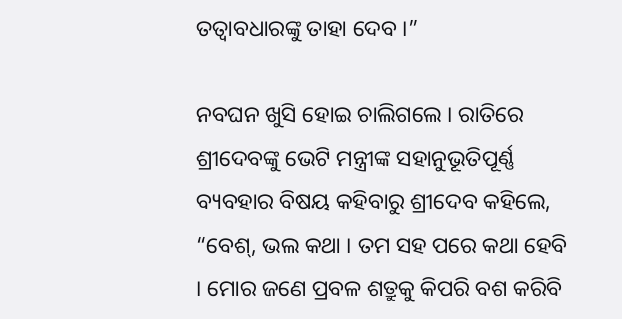ତତ୍ୱାବଧାରଙ୍କୁ ତାହା ଦେବ ।”

ନବଘନ ଖୁସି ହୋଇ ଚାଲିଗଲେ । ରାତିରେ ଶ୍ରୀଦେବଙ୍କୁ ଭେଟି ମନ୍ତ୍ରୀଙ୍କ ସହାନୁଭୂତିପୂର୍ଣ୍ଣ ବ୍ୟବହାର ବିଷୟ କହିବାରୁ ଶ୍ରୀଦେବ କହିଲେ, “ବେଶ୍, ଭଲ କଥା । ତମ ସହ ପରେ କଥା ହେବି । ମୋର ଜଣେ ପ୍ରବଳ ଶତ୍ରୁକୁ କିପରି ବଶ କରିବି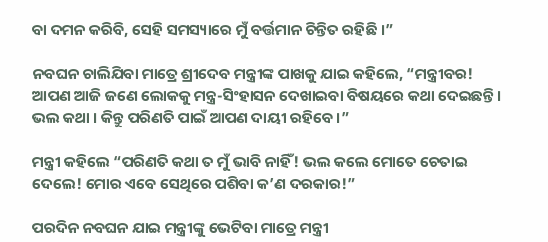ବା ଦମନ କରିବି, ସେହି ସମସ୍ୟାରେ ମୁଁ ବର୍ତ୍ତମାନ ଚିନ୍ତିତ ରହିଛି ।”

ନବଘନ ଚାଲିଯିବା ମାତ୍ରେ ଶ୍ରୀଦେବ ମନ୍ତ୍ରୀଙ୍କ ପାଖକୁ ଯାଇ କହିଲେ, “ମନ୍ତ୍ରୀବର! ଆପଣ ଆଜି ଜଣେ ଲୋକକୁ ମନ୍ତ୍ର-ସିଂହାସନ ଦେଖାଇବା ବିଷୟରେ କଥା ଦେଇଛନ୍ତି । ଭଲ କଥା । କିନ୍ତୁ ପରିଣତି ପାଇଁ ଆପଣ ଦାୟୀ ରହିବେ ।”

ମନ୍ତ୍ରୀ କହିଲେ “ପରିଣତି କଥା ତ ମୁଁ ଭାବି ନାହିଁ! ଭଲ କଲେ ମୋତେ ଚେତାଇ ଦେଲେ! ମୋର ଏବେ ସେଥିରେ ପଶିବା କ’ଣ ଦରକାର!”

ପରଦିନ ନବଘନ ଯାଇ ମନ୍ତ୍ରୀଙ୍କୁ ଭେଟିବା ମାତ୍ରେ ମନ୍ତ୍ରୀ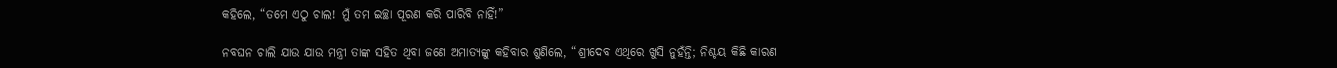କହିଲେ, “ତମେ ଏଠୁ ଚାଲ! ମୁଁ ତମ ଇଚ୍ଛା ପୂରଣ କରି ପାରିବି ନାହିଁ!”

ନବଘନ ଚାଲି ଯାଉ ଯାଉ ମନ୍ତ୍ରୀ ତାଙ୍କ ସହିତ ଥିବା ଜଣେ ଅମାତ୍ୟଙ୍କୁ କହିବାର ଶୁଣିଲେ, “ଶ୍ରୀଦେବ ଏଥିରେ ଖୁସି ନୁହଁନ୍ତି; ନିଶ୍ଚୟ କିଛି କାରଣ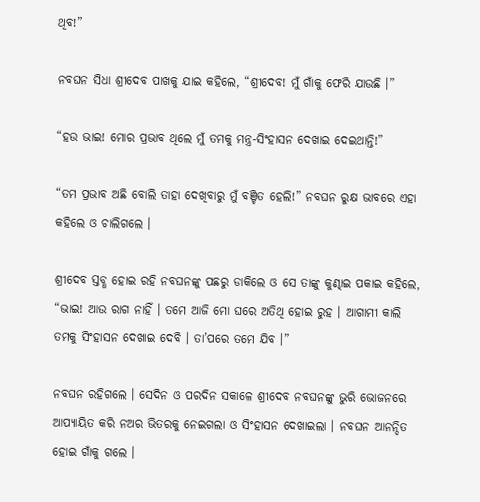ଥିବ!”

ନବଘନ ସିଧା ଶ୍ରୀଦେବ ପାଖକୁ ଯାଇ କହିଲେ, “ଶ୍ରୀଦେବ! ମୁଁ ଗାଁକୁ ଫେରି ଯାଉଛି ।”

“ହଉ ଭାଇ! ମୋର ପ୍ରଭାବ ଥିଲେ ମୁଁ ତମକୁ ମନ୍ତ୍ର-ସିଂହାସନ ଦେଖାଇ ଦେଇଥାନ୍ତି!”

“ତମ ପ୍ରଭାବ ଅଛି ବୋଲି ତାହା ଦେଖିବାରୁ ମୁଁ ବଞ୍ଚିତ ହେଲି!” ନବଘନ ରୁକ୍ଷ ଭାବରେ ଏହା କହିଲେ ଓ ଚାଲିଗଲେ ।

ଶ୍ରୀଦେବ ସ୍ତବ୍ଧ ହୋଇ ରହି ନବଘନଙ୍କୁ ପଛରୁ ଡାକିଲେ ଓ ସେ ତାଙ୍କୁ କୁଣ୍ଢାଇ ପକାଇ କହିଲେ, “ଭାଇ! ଆଉ ରାଗ ନାହିଁ । ତମେ ଆଜି ମୋ ଘରେ ଅତିଥି ହୋଇ ରୁହ । ଆଗାମୀ କାଲି ତମକୁ ସିଂହାସନ ଦେଖାଇ ଦେବି । ତା’ପରେ ତମେ ଯିବ ।”

ନବଘନ ରହିଗଲେ । ସେଦିନ ଓ ପରଦିନ ସକାଳେ ଶ୍ରୀଦେବ ନବଘନଙ୍କୁ ଭୁରି ଭୋଜନରେ ଆପ୍ୟାୟିତ କରି ନଅର ଭିତରକୁ ନେଇଗଲା ଓ ସିଂହାସନ ଦେଖାଇଲା । ନବଘନ ଆନନ୍ଦିତ ହୋଇ ଗାଁକୁ ଗଲେ ।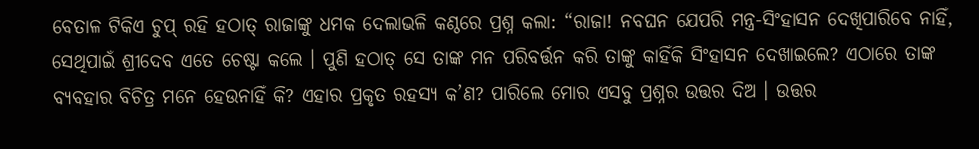ବେତାଳ ଟିକିଏ ଚୁପ୍ ରହି ହଠାତ୍ ରାଜାଙ୍କୁ ଧମକ ଦେଲାଭଳି କଣ୍ଠରେ ପ୍ରଶ୍ନ କଲା: “ରାଜା! ନବଘନ ଯେପରି ମନ୍ତ୍ର-ସିଂହାସନ ଦେଖିପାରିବେ ନାହିଁ, ସେଥିପାଇଁ ଶ୍ରୀଦେବ ଏତେ ଚେଷ୍ଟା କଲେ । ପୁଣି ହଠାତ୍ ସେ ତାଙ୍କ ମନ ପରିବର୍ତ୍ତନ କରି ତାଙ୍କୁ କାହିଁକି ସିଂହାସନ ଦେଖାଇଲେ? ଏଠାରେ ତାଙ୍କ ବ୍ୟବହାର ବିଚିତ୍ର ମନେ ହେଉନାହିଁ କି? ଏହାର ପ୍ରକୃତ ରହସ୍ୟ କ’ଣ? ପାରିଲେ ମୋର ଏସବୁ ପ୍ରଶ୍ନର ଉତ୍ତର ଦିଅ । ଉତ୍ତର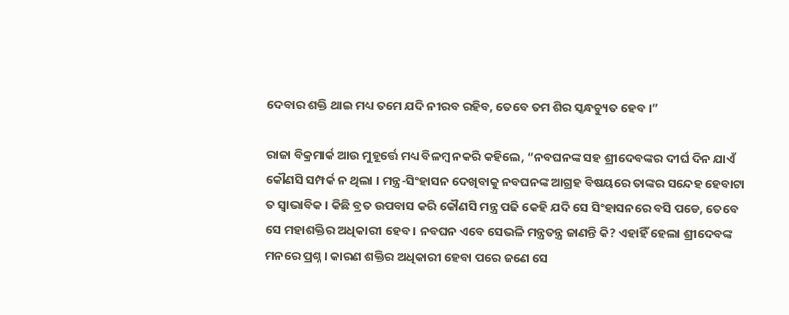ଦେବାର ଶକ୍ତି ଥାଇ ମଧ୍ୟ ତମେ ଯଦି ନୀରବ ରହିବ, ତେବେ ତମ ଶିର ସ୍କନ୍ଧଚ୍ୟୁତ ହେବ ।”

ରାଜା ବିକ୍ରମାର୍କ ଆଉ ମୁହୂର୍ତ୍ତେ ମଧ୍ୟ ବିଳମ୍ବ ନକରି କହିଲେ, “ନବଘନଙ୍କ ସହ ଶ୍ରୀଦେବଙ୍କର ଦୀର୍ଘ ଦିନ ଯାଏଁ କୌଣସି ସମ୍ପର୍କ ନ ଥିଲା । ମନ୍ତ୍ର-ସିଂହାସନ ଦେଖିବାକୁ ନବଘନଙ୍କ ଆଗ୍ରହ ବିଷୟରେ ତାଙ୍କର ସନ୍ଦେହ ହେବାଟା ତ ସ୍ୱାଭାବିକ । କିଛି ବ୍ରତ ଉପବାସ କରି କୌଣସି ମନ୍ତ୍ର ପଢି କେହି ଯଦି ସେ ସିଂହାସନରେ ବସି ପଡେ, ତେବେ ସେ ମହାଶକ୍ତିର ଅଧିକାରୀ ହେବ । ନବଘନ ଏବେ ସେଭଳି ମନ୍ତ୍ରତନ୍ତ୍ର ଜାଣନ୍ତି କି? ଏହାହିଁ ହେଲା ଶ୍ରୀଦେବଙ୍କ ମନରେ ପ୍ରଶ୍ନ । କାରଣ ଶକ୍ତିର ଅଧିକାରୀ ହେବା ପରେ ଜଣେ ସେ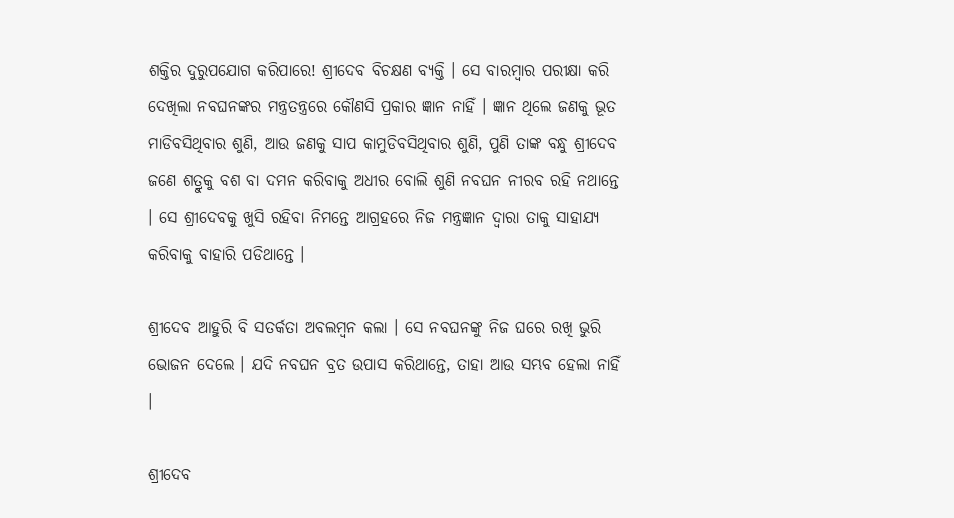ଶକ୍ତିର ଦୁରୁପଯୋଗ କରିପାରେ! ଶ୍ରୀଦେବ ବିଚକ୍ଷଣ ବ୍ୟକ୍ତି । ସେ ବାରମ୍ବାର ପରୀକ୍ଷା କରି ଦେଖିଲା ନବଘନଙ୍କର ମନ୍ତ୍ରତନ୍ତ୍ରରେ କୌଣସି ପ୍ରକାର ଜ୍ଞାନ ନାହିଁ । ଜ୍ଞାନ ଥିଲେ ଜଣକୁ ଭୂତ ମାଡିବସିଥିବାର ଶୁଣି, ଆଉ ଜଣକୁ ସାପ କାମୁଡିବସିଥିବାର ଶୁଣି, ପୁଣି ତାଙ୍କ ବନ୍ଧୁ ଶ୍ରୀଦେବ ଜଣେ ଶତ୍ରୁକୁ ବଶ ବା ଦମନ କରିବାକୁ ଅଧୀର ବୋଲି ଶୁଣି ନବଘନ ନୀରବ ରହି ନଥାନ୍ତେ । ସେ ଶ୍ରୀଦେବକୁ ଖୁସି ରହିବା ନିମନ୍ତେ ଆଗ୍ରହରେ ନିଜ ମନ୍ତ୍ରଜ୍ଞାନ ଦ୍ୱାରା ତାକୁ ସାହାଯ୍ୟ କରିବାକୁ ବାହାରି ପଡିଥାନ୍ତେ ।

ଶ୍ରୀଦେବ ଆହୁରି ବି ସତର୍କତା ଅବଲମ୍ବନ କଲା । ସେ ନବଘନଙ୍କୁ ନିଜ ଘରେ ରଖି ଭୁରି ଭୋଜନ ଦେଲେ । ଯଦି ନବଘନ ବ୍ରତ ଉପାସ କରିଥାନ୍ତେ, ତାହା ଆଉ ସମ୍ଭବ ହେଲା ନାହିଁ ।

ଶ୍ରୀଦେବ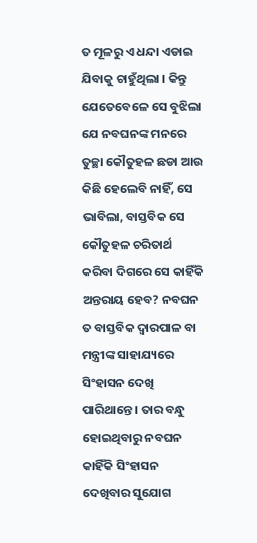ତ ମୂଳରୁ ଏ ଧନ୍ଦା ଏଡାଇ ଯିବାକୁ ଚାହୁଁଥିଲା । କିନ୍ତୁ ଯେତେବେଳେ ସେ ବୁଝିଲା ଯେ ନବଘନଙ୍କ ମନରେ ତୁଚ୍ଛା କୌତୁହଳ ଛଡା ଆଉ କିଛି ହେଲେବି ନାହିଁ, ସେ ଭାବିଲା, ବାସ୍ତବିକ ସେ କୌତୁହଳ ଚରିତାର୍ଥ କରିବା ଦିଗରେ ସେ କାହିଁକି ଅନ୍ତରାୟ ହେବ? ନବଘନ ତ ବାସ୍ତବିକ ଦ୍ୱାରପାଳ ବା ମନ୍ତ୍ରୀଙ୍କ ସାହାଯ୍ୟରେ ସିଂହାସନ ଦେଖି ପାରିଥାନ୍ତେ । ତାର ବନ୍ଧୁ ହୋଇଥିବାରୁ ନବଘନ କାହିଁକି ସିଂହାସନ ଦେଖିବାର ସୁଯୋଗ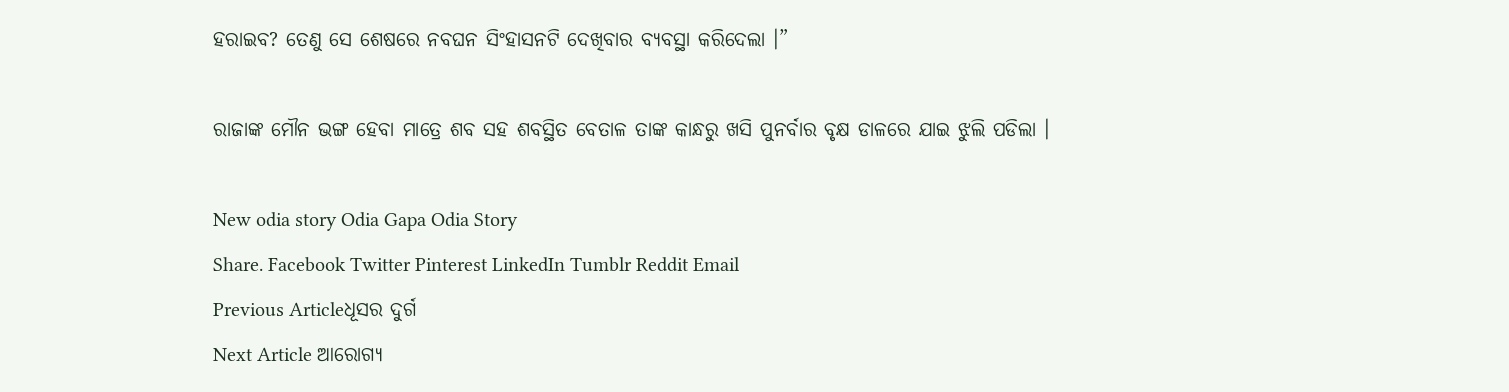ହରାଇବ? ତେଣୁ ସେ ଶେଷରେ ନବଘନ ସିଂହାସନଟି ଦେଖିବାର ବ୍ୟବସ୍ଥା କରିଦେଲା ।”

ରାଜାଙ୍କ ମୌନ ଭଙ୍ଗ ହେବା ମାତ୍ରେ ଶବ ସହ ଶବସ୍ଥିତ ବେତାଳ ତାଙ୍କ କାନ୍ଧରୁ ଖସି ପୁନର୍ବାର ବୃକ୍ଷ ଡାଳରେ ଯାଇ ଝୁଲି ପଡିଲା ।

New odia story Odia Gapa Odia Story
Share. Facebook Twitter Pinterest LinkedIn Tumblr Reddit Email
Previous Articleଧୂସର ଦୁର୍ଗ
Next Article ଆରୋଗ୍ୟ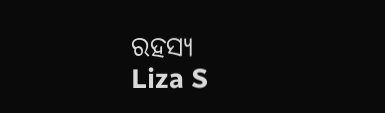ରହସ୍ୟ
Liza S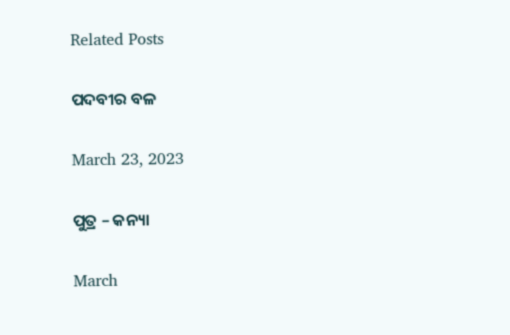Related Posts

ପଦବୀର ବଳ

March 23, 2023

ପୁତ୍ର – କନ୍ୟା

March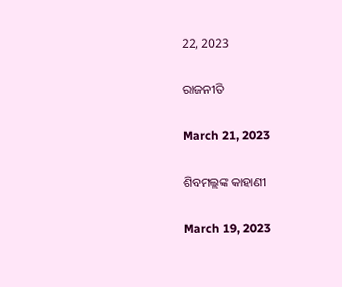22, 2023

ରାଜନୀତି

March 21, 2023

ଶିବମଲ୍ଲଙ୍କ କାହାଣୀ

March 19, 2023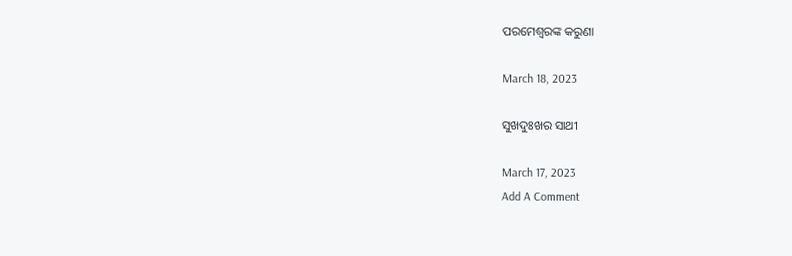ପରମେଶ୍ୱରଙ୍କ କରୁଣା

March 18, 2023

ସୁଖଦୁଃଖର ସାଥୀ

March 17, 2023
Add A Comment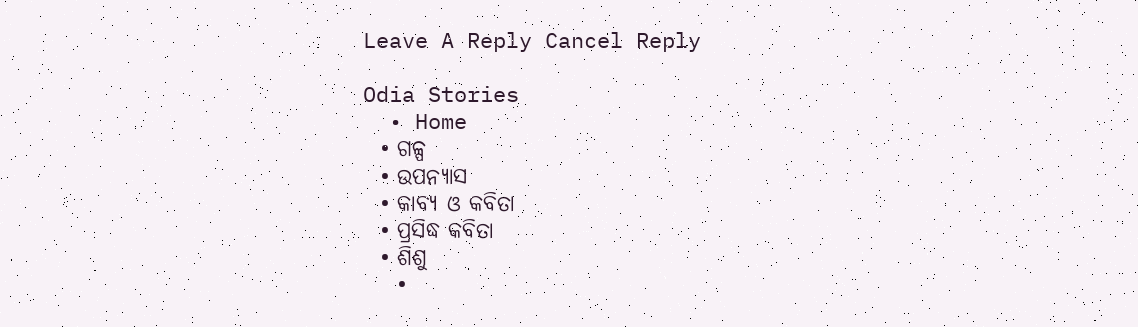Leave A Reply Cancel Reply

Odia Stories
  • Home
  • ଗଳ୍ପ
  • ଉପନ୍ୟାସ
  • କାବ୍ୟ ଓ କବିତା
  • ପ୍ରସିଦ୍ଧ କବିତା
  • ଶିଶୁ
    •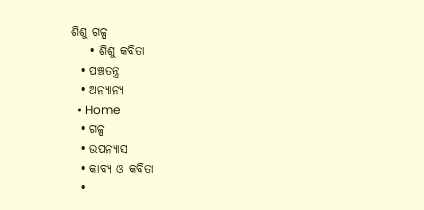ଶିଶୁ ଗଳ୍ପ
    • ଶିଶୁ କବିତା
  • ପଞ୍ଚତନ୍ତ୍ର
  • ଅନ୍ୟାନ୍ୟ
  • Home
  • ଗଳ୍ପ
  • ଉପନ୍ୟାସ
  • କାବ୍ୟ ଓ କବିତା
  •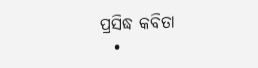ପ୍ରସିଦ୍ଧ କବିତା
  •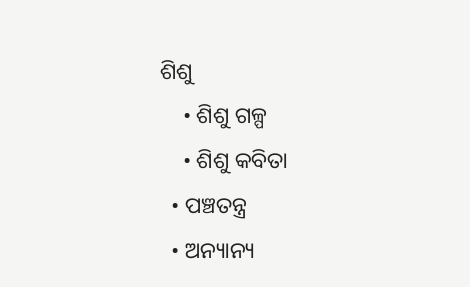ଶିଶୁ
    • ଶିଶୁ ଗଳ୍ପ
    • ଶିଶୁ କବିତା
  • ପଞ୍ଚତନ୍ତ୍ର
  • ଅନ୍ୟାନ୍ୟ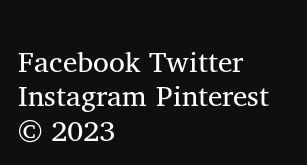Facebook Twitter Instagram Pinterest
© 2023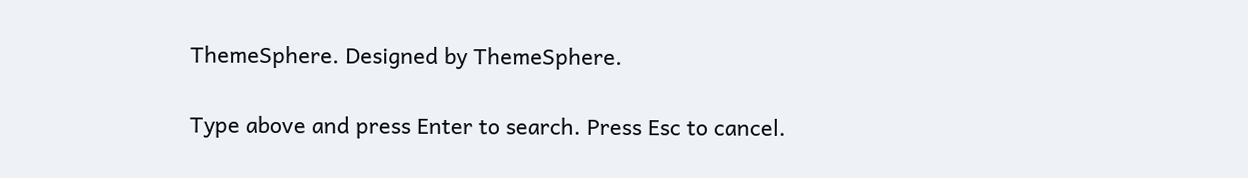ThemeSphere. Designed by ThemeSphere.

Type above and press Enter to search. Press Esc to cancel.